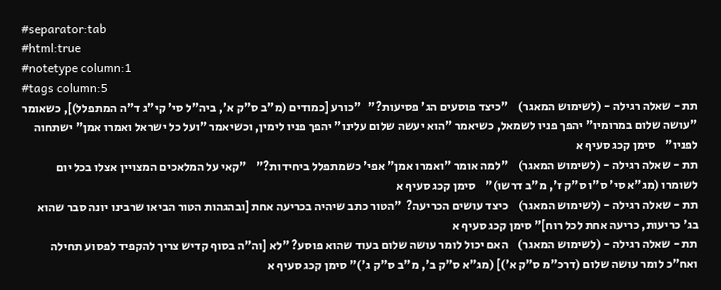#separator:tab
#html:true
#notetype column:1
#tags column:5
תת - שאלה רגילה - (לשימוש המאגר)    "כיצד פוסעים הג' פסיעות?"   "כורע [כמודים (מ"ב ס"ק א', ביה"ל סי' קי"ג ד"ה המתפלל)], כשאומר "עושה שלום במרומיו" יהפך פניו לשמאל, כשיאמר "הוא יעשה שלום עלינו" יהפך פניו לימין, וכשיאמר "ועל כל ישראל ואמרו אמן" ישתחוה לפניו"    סימן קכג סעיף א
תת - שאלה רגילה - (לשימוש המאגר)    "למה אומר "ואמרו אמן" אפי' כשמתפלל ביחידות?"    "קאי על המלאכים המצויין אצלו בכל יום לשומרו (מג"א סי' ס"ו ס"ק ז', מ"ב דרשו)"    סימן קכג סעיף א
תת - שאלה רגילה - (לשימוש המאגר)    כיצד עושים הכריעה?  "הטור כתב שיהיה בכריעה אחת [ובהגהות הטור הביאו שרבינו יונה סבר שהוא בג' כריעות, כריעה אחת לכל רוח]" סימן קכג סעיף א
תת - שאלה רגילה - (לשימוש המאגר)    האם יכול לומר עושה שלום בעוד שהוא פוסע? "לא [וה"ה בסוף קדיש צריך להקפיד לפסוע תחילה ואח"כ לומר עושה שלום (דרכ"מ ס"ק א')] (מג"א ס"ק ב', מ"ב ס"ק ג')" סימן קכג סעיף א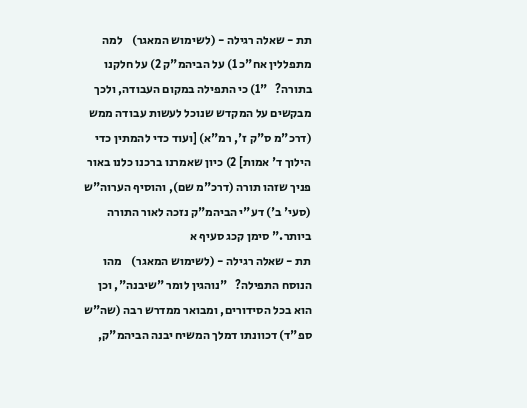תת - שאלה רגילה - (לשימוש המאגר)    למה מתפללין אח"כ 1) על הביהמ"ק 2) על חלקנו בתורה?   "1) כי התפילה במקום העבודה, ולכך מבקשים על המקדש שנוכל לעשות עבודה ממש (דרכ"מ ס"ק ז', רמ"א) [ועוד כדי להמתין כדי הילוך ד' אמות] 2) כיון שאמרנו ברכנו כלנו באור פניך שזהו תורה (דרכ"מ שם), והוסיף הערוה"ש (סעי' ב') דע"י הביהמ"ק נזכה לאור התורה ביותר." סימן קכג סעיף א
תת - שאלה רגילה - (לשימוש המאגר)    מהו הנוסח התפילה?   "נוהגין לומר "שיבנה", וכן הוא בכל הסידורים, ומבואר ממדרש רבה (שה"ש ספ"ד) דכוונתו דמלך המשיח יבנה הביהמ"ק,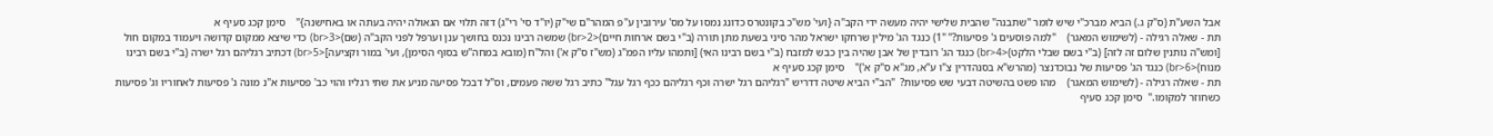אבל השע"ת (ס"ק ג.) הביא מברכ"י שיש לומר "שתבנה" שהבית שלישי יהיה מעשה ידי הקב"ה {ועי' מש"כ בקונטרס כדונג נמסו על מס' עירובין ע"פ המהר"ם שי"ק (יו"ד סי' רי"ג) דזה תלוי אם הגאולה יהיה בעתה או באחישנה}"    סימן קכג סעיף א
תת - שאלה רגילה - (לשימוש המאגר)    "למה פוסעים ג' פסיעות?" "1) כנגד הג' מילין שרחקו ישראל מהר סיני בשעת מתן תורה (ב"י בשם ארחות חיים)<br>2) שמשה רבינו נכנס בחושך ענן וערפל לפני הקב"ה (שם)<br>3) כדי שיצא ממקום קדושה ויעמוד במקום חול [ומש"ה נותנין שלום זה לזה] (ב"י בשם שבלי הלקט)<br>4) כנגד הג' רובדין של אבן שהיה בין כבש למזבח (ב"י בשם רבינו האי) [ותמהו עליו הפמ"ג (מש"ז ס"ק א') והל"ח (מובא במחה"ש בסוף הסימן), ועי' במור וקציעה]<br>5) דכתיב רגליהם רגל ישרה (ב"י בשם רבינו מנוח)<br>6) כנגד הג' פסיעות של נבוכדנצר (מהרש"א בסנהדרין צ"ו ע"א, מג"א ס"ק א')"    סימן קכג סעיף א
תת - שאלה רגילה - (לשימוש המאגר)    מהו פשט בהשיטה דבעי שש פסיעות?  "הב"י הביא שיטה דדריש "רגליהם רגל ישרה וכף רגליהם ככף רגל עגל" כתיב רגל ששה פעמים, וס"ל דבכל פסיעה מניע את שתי רגליו והוי כב' פסיעות א"נ מונה ג' פסיעות לאחוריו וג' פסיעות כשחוזר למקומו."  סימן קכג סעיף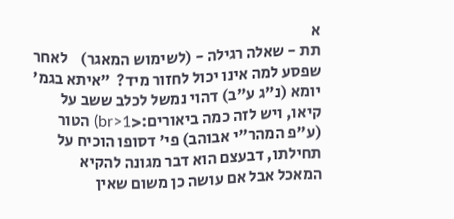א
תת - שאלה רגילה - (לשימוש המאגר)    לאחר שפסע למה אינו יכול לחזור מיד?  "איתא בגמ' יומא (נ"ג ע"ב) דהוי נמשל לכלב ששב על קיאו, ויש לזה כמה ביאורים:<br>1) הטור (ע"פ המהר"י אבוהב) פי' דסופו הוכיח על תחילתו, דבעצם הוא דבר מגונה להקיא המאכל אבל אם עושה כן משום שאין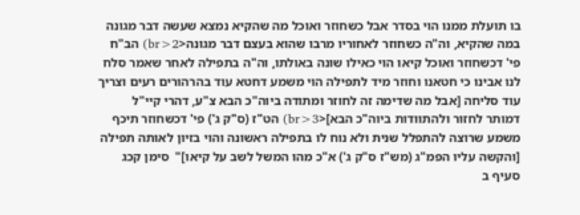בו תועלת ממנו הוי בסדר אבל כשחוזר ואוכל מה שהקיא נמצא שעשה דבר מגונה במה שהקיא, וה"ה כשחוזר לאחוריו מרבו שהוא בעצם דבר מגונה<br>2) הב"ח פי' דכשחוזר ואוכל קיאו הוי כאילו שונה באולתו, וה"ה בתפילה לאחר שאמר סלח לנו אבינו כי חטאנו וחוזר מיד לתפילה הוי משמע דחטא עוד בהרהורים רעים וצריך עוד סליחה [אבל מה שדימה זה לחוזר ומתודה ביוה"כ הבא צ"ע, דהרי קיי"ל דמותר לחזור ולהתוודות ביוה"כ הבא]<br>3) הט"ז (ס"ק ג') פי' דכשחוזר תיכף משמע שרוצה להתפלל שנית ולא נוח לו בתפילה ראשונה והוי בזיון לאותה תפילה [והקשה עליו הפמ"ג (מש"ז ס"ק ג') א"כ מהו המשל לשב על קיאו]"  סימן קכג סעיף ב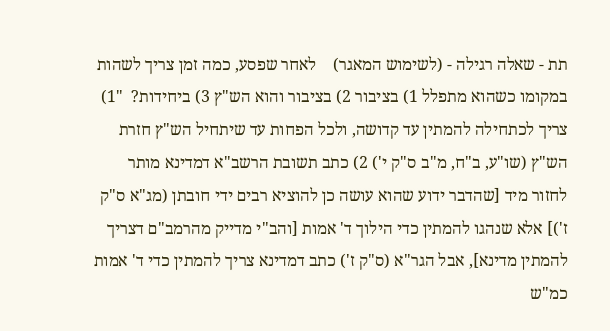תת - שאלה רגילה - (לשימוש המאגר)    לאחר שפסע, כמה זמן צריך לשהות במקומו כשהוא מתפלל 1) בציבור 2) בציבור והוא הש"ץ 3) ביחידות?  "1) צריך לכתחילה להמתין עד קדושה, ולכל הפחות עד שיתחיל הש"ץ חזרת הש"ץ (שו"ע, ב"ח, מ"ב ס"ק י') 2) כתב תשובת הרשב"א דמדינא מותר לחזור מיד [שהדבר ידוע שהוא עושה כן להוציא רבים ידי חובתן (מג"א ס"ק ז')] אלא שנהגו להמתין כדי הילוך ד' אמות [והב"י מדייק מהרמב"ם דצריך להמתין מדינא], אבל הגר"א (ס"ק ז') כתב דמדינא צריך להמתין כדי ד' אמות כמ"ש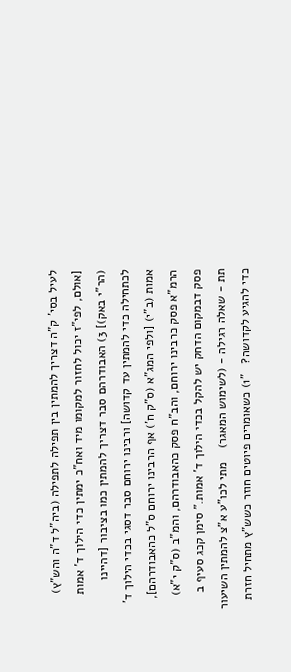לעיל בסי' ק"ה דצריך להמתין בין תפילה לתפילה (ביה"ל ד"ה והש"ץ) [אולם, לפי"ז יכול לחזור למקומו מיד ואח"כ ימתין כדי הילוך ד' אמות (הר"י באק)] 3) האבודרהם סבר דצריך להמתין כמו בציבור [דהיינו לכתחילה כדי להמתין עד קדושה] ורבינו ירוחם סבר דסגי בכדי הילוך ד' אמות (ב"י) [ולפי המג"א (ס"ק ח') אף הרבינו ירוחם ס"ל כהאבודרהם], הרמ"א פסק כרבינו ירוחם, והב"ח פסק כהאבודרהם, והמ"ב (ס"ק י"א) פסק דבמקום הדחק יש להקל בכדי הילוך ד' אמות." סימן קכג סעיף ב
תת - שאלה רגילה - (לשימוש המאגר)    מתי לכו"ע א"צ להמתין השיעור כדי להגיע לקדושה?   "1) כשאומרים פיוטים חוזר כשש"ץ מתחיל חזרת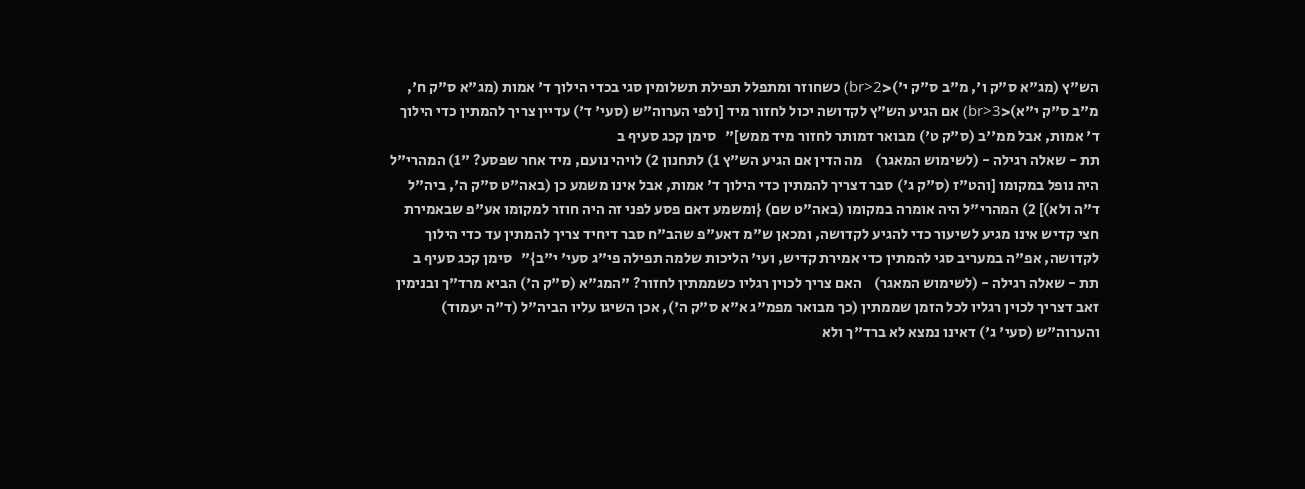הש"ץ (מג"א ס"ק ו', מ"ב ס"ק י')<br>2) כשחוזר ומתפלל תפילת תשלומין סגי בכדי הילוך ד' אמות (מג"א ס"ק ח', מ"ב ס"ק י"א)<br>3) אם הגיע הש"ץ לקדושה יכול לחזור מיד [ולפי הערוה"ש (סעי' ד') עדיין צריך להמתין כדי הילוך ד' אמות, אבל ממ''ב (ס"ק ט') מבואר דמותר לחזור מיד ממש]"   סימן קכג סעיף ב
תת - שאלה רגילה - (לשימוש המאגר)    מה הדין אם הגיע הש"ץ 1) לתחנון 2) לויהי נועם, מיד אחר שפסע? "1) המהרי"ל היה נופל במקומו [והט"ז (ס"ק ג') סבר דצריך להמתין כדי הילוך ד' אמות, אבל אינו משמע כן (באה"ט ס"ק ה', ביה"ל ד"ה ולא)] 2) המהרי"ל היה אומרה במקומו (באה"ט שם) {ומשמע דאם פסע לפני זה היה חוזר למקומו אע"פ שבאמירת חצי קדיש אינו מגיע לשיעור כדי להגיע לקדושה, ומכאן ש"מ דאע"פ שהב"ח סבר דיחיד צריך להמתין עד כדי הילוך לקדושה, אפ"ה במעריב סגי להמתין כדי אמירת קדיש, ועי' הליכות שלמה תפילה פי"ג סעי' י"ב}"   סימן קכג סעיף ב
תת - שאלה רגילה - (לשימוש המאגר)    האם צריך לכוין רגליו כשממתין לחזור? "המג"א (ס"ק ה') הביא מרד"ך ובנימין זאב דצריך לכוין רגליו לכל הזמן שממתין (כך מבואר מפמ"ג א"א ס"ק ה'), אכן השיגו עליו הביה"ל (ד"ה יעמוד) והערוה"ש (סעי' ג') דאינו נמצא לא ברד"ך ולא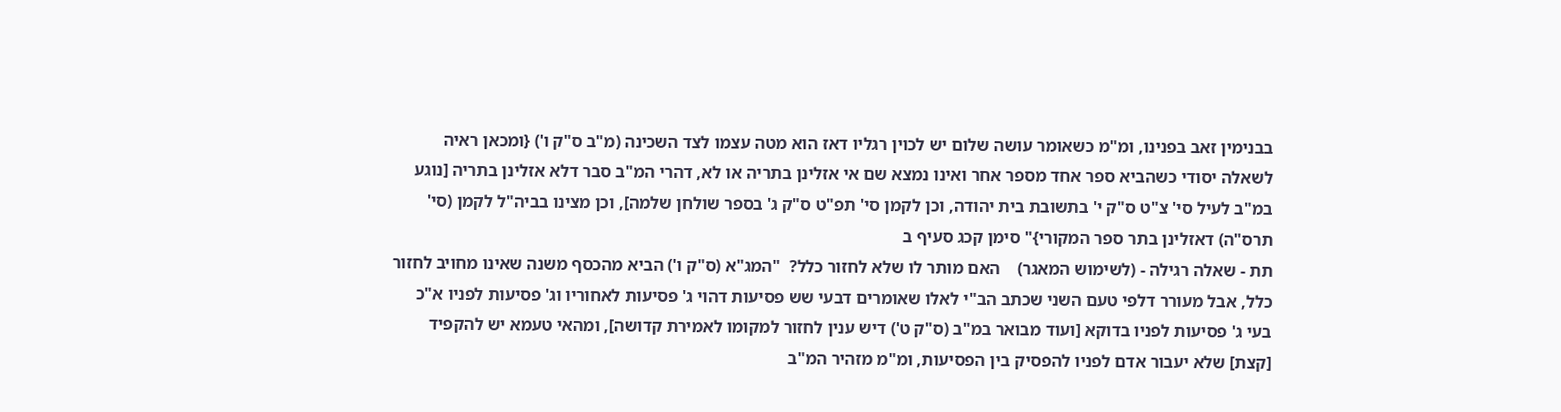בבנימין זאב בפנינו, ומ"מ כשאומר עושה שלום יש לכוין רגליו דאז הוא מטה עצמו לצד השכינה (מ"ב ס"ק ו') {ומכאן ראיה לשאלה יסודי כשהביא ספר אחד מספר אחר ואינו נמצא שם אי אזלינן בתריה או לא, דהרי המ"ב סבר דלא אזלינן בתריה [נוגע במ"ב לעיל סי' צ"ט ס"ק י' בתשובת בית יהודה, וכן לקמן סי' תפ"ט ס"ק ג' בספר שולחן שלמה], וכן מצינו בביה"ל לקמן (סי' תרס"ה) דאזלינן בתר ספר המקורי}" סימן קכג סעיף ב
תת - שאלה רגילה - (לשימוש המאגר)    האם מותר לו שלא לחזור כלל?  "המג"א (ס"ק ו') הביא מהכסף משנה שאינו מחויב לחזור כלל, אבל מעורר דלפי טעם השני שכתב הב"י לאלו שאומרים דבעי שש פסיעות דהוי ג' פסיעות לאחוריו וג' פסיעות לפניו א"כ בעי ג' פסיעות לפניו בדוקא [ועוד מבואר במ"ב (ס"ק ט') דיש ענין לחזור למקומו לאמירת קדושה], ומהאי טעמא יש להקפיד [קצת] שלא יעבור אדם לפניו להפסיק בין הפסיעות, ומ"מ מזהיר המ"ב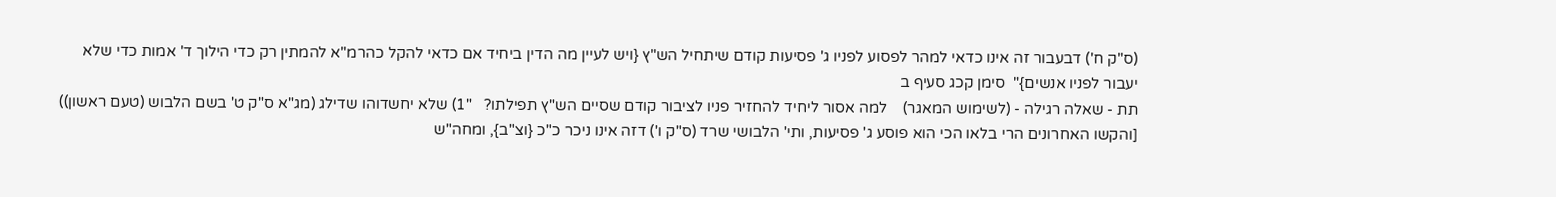(ס"ק ח') דבעבור זה אינו כדאי למהר לפסוע לפניו ג' פסיעות קודם שיתחיל הש"ץ {ויש לעיין מה הדין ביחיד אם כדאי להקל כהרמ"א להמתין רק כדי הילוך ד' אמות כדי שלא יעבור לפניו אנשים}"  סימן קכג סעיף ב
תת - שאלה רגילה - (לשימוש המאגר)    למה אסור ליחיד להחזיר פניו לציבור קודם שסיים הש"ץ תפילתו?   "1) שלא יחשדוהו שדילג (מג"א ס"ק ט' בשם הלבוש (טעם ראשון)) [והקשו האחרונים הרי בלאו הכי הוא פוסע ג' פסיעות, ותי' הלבושי שרד (ס"ק ו') דזה אינו ניכר כ"כ {וצ"ב}, ומחה"ש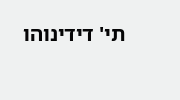תי' דידינוהו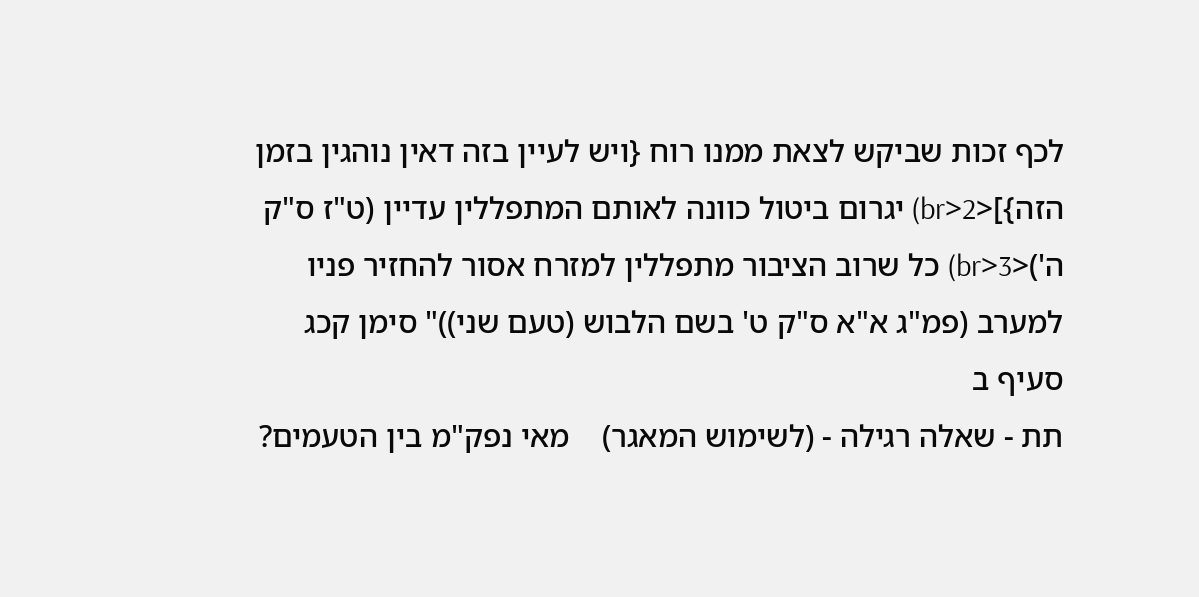לכף זכות שביקש לצאת ממנו רוח {ויש לעיין בזה דאין נוהגין בזמן הזה}]<br>2) יגרום ביטול כוונה לאותם המתפללין עדיין (ט"ז ס"ק ה')<br>3) כל שרוב הציבור מתפללין למזרח אסור להחזיר פניו למערב (פמ"ג א"א ס"ק ט' בשם הלבוש (טעם שני))" סימן קכג סעיף ב
תת - שאלה רגילה - (לשימוש המאגר)    מאי נפק"מ בין הטעמים?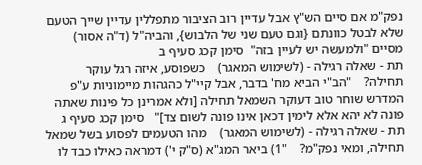נפק"מ אם סיים הש"ץ אבל עדיין רוב הציבור מתפללין עדיין שייך הטעם שלא לבטל כוונתם {וגם טעם שני של הלבוש}, והביה"ל (ד"ה אסור) מסיים "ולמעשה יש לעיין בזה"  סימן קכג סעיף ב
תת - שאלה רגילה - (לשימוש המאגר)    כשפוסע, איזה רגל עוקר תחילה?    "הב"י הביא מח' בדבר, אבל קיי"ל כהגהות מיימוניות ע"פ המדרש שוחר טוב דעוקר השמאל תחילה [ולא אמרינן כל פינות שאתה פונה לא יהא אלא לימין דכאן אינו פונה לשום צד]"   סימן קכג סעיף ג
תת - שאלה רגילה - (לשימוש המאגר)    מהו הטעמים לפסוע בשל שמאל תחילה, ומאי נפק"מ?    "1) ביאר המג"א (ס"ק י') דמראה כאילו כבד לו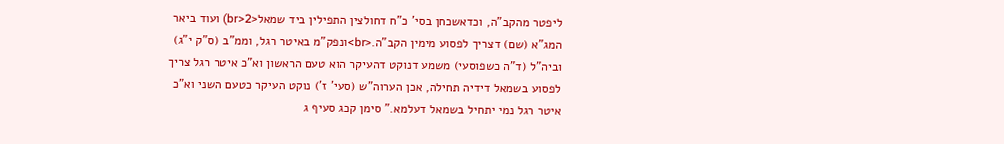ליפטר מהקב"ה, וכדאשכחן בסי' כ"ח דחולצין התפילין ביד שמאל<br>2) ועוד ביאר המג"א (שם) דצריך לפסוע מימין הקב"ה.<br>ונפק"מ באיטר רגל, וממ"ב (ס"ק י"ג) וביה"ל (ד"ה כשפוסעי) משמע דנוקט דהעיקר הוא טעם הראשון וא"כ איטר רגל צריך לפסוע בשמאל דידיה תחילה, אכן הערוה"ש (סעי' ז') נוקט העיקר כטעם השני וא"כ איטר רגל נמי יתחיל בשמאל דעלמא." סימן קכג סעיף ג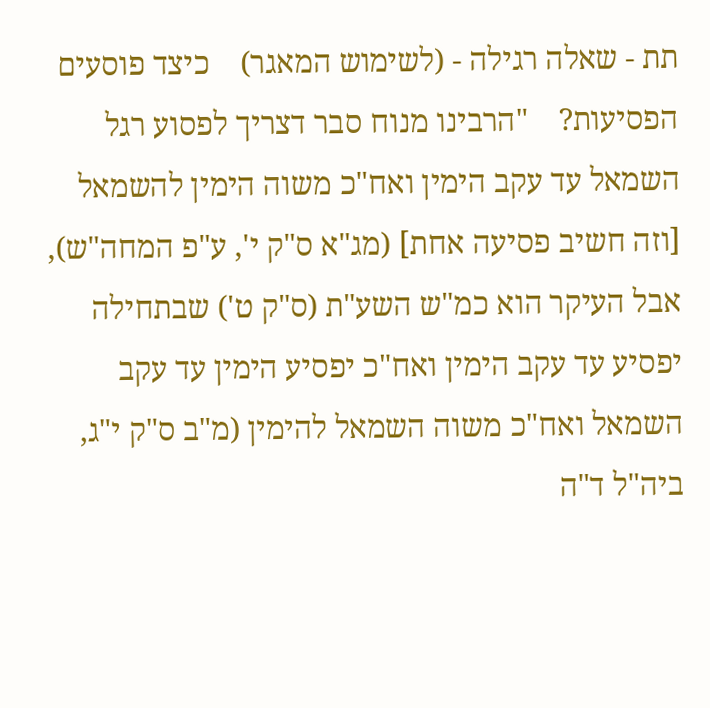תת - שאלה רגילה - (לשימוש המאגר)    כיצד פוסעים הפסיעות?    "הרבינו מנוח סבר דצריך לפסוע רגל השמאל עד עקב הימין ואח"כ משוה הימין להשמאל [וזה חשיב פסיעה אחת] (מג"א ס"ק י', ע"פ המחה"ש), אבל העיקר הוא כמ"ש השע"ת (ס"ק ט') שבתחילה יפסיע עד עקב הימין ואח"כ יפסיע הימין עד עקב השמאל ואח"כ משוה השמאל להימין (מ"ב ס"ק י"ג, ביה"ל ד"ה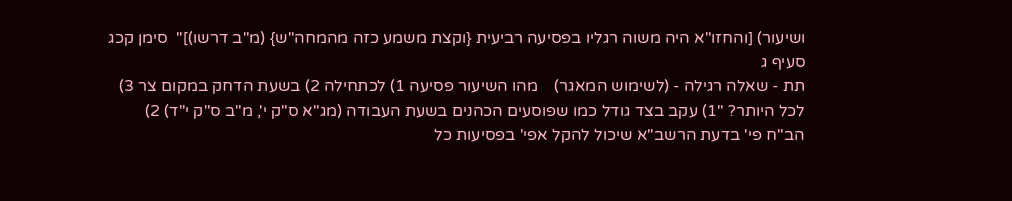ושיעור) [והחזו"א היה משוה רגליו בפסיעה רביעית {וקצת משמע כזה מהמחה"ש} (מ"ב דרשו)]"  סימן קכג סעיף ג
תת - שאלה רגילה - (לשימוש המאגר)    מהו השיעור פסיעה 1) לכתחילה 2) בשעת הדחק במקום צר 3) לכל היותר? "1) עקב בצד גודל כמו שפוסעים הכהנים בשעת העבודה (מג"א ס"ק י', מ"ב ס"ק י"ד) 2) הב"ח פי' בדעת הרשב"א שיכול להקל אפי' בפסיעות כל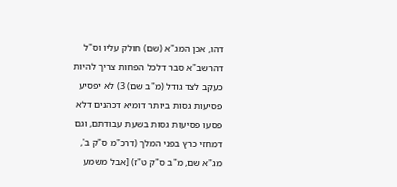דהו, אכן המג"א (שם) חולק עליו וס"ל דהרשב"א סבר דלכל הפחות צריך להיות כעקב לצד גודל (מ"ב שם) 3) לא יפסיע פסיעות גסות ביותר דומיא דכהנים דלא פסעו פסיעות גסות בשעת עבודתם, וגם דמחזי כרץ בפני המלך (דרכ"מ ס"ק ב', מג"א שם, מ"ב ס"ק ט"ז) [אבל משמע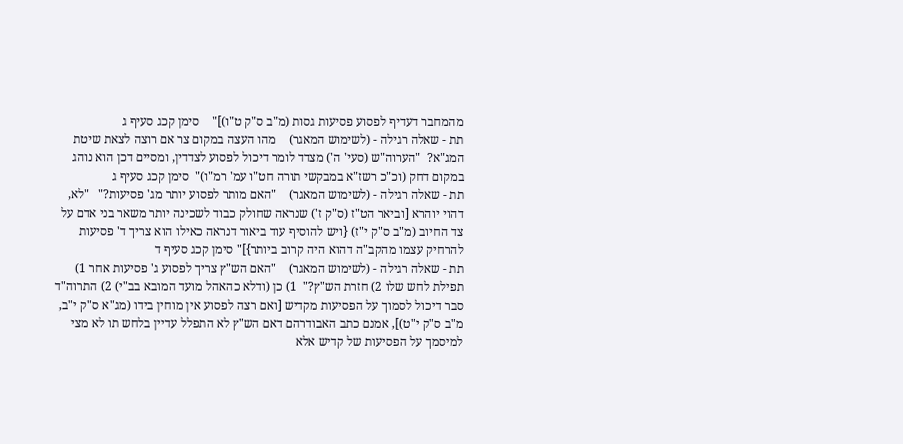מהמחבר דעדיף לפסוע פסיעות גסות (מ"ב ס"ק ט"ו)]"    סימן קכג סעיף ג
תת - שאלה רגילה - (לשימוש המאגר)    מהו העצה במקום צר אם רוצה לצאת שיטת המג"א?  "הערוה"ש (סעי' ה') מצדד לומר דיכול לפסוע לצדדין, ומסיים דכן הוא נוהג במקום דחק (וכ"כ רשז"א במבקשי תורה חט"ו עמ' רמ"ו)"  סימן קכג סעיף ג
תת - שאלה רגילה - (לשימוש המאגר)    "האם מותר לפסוע יותר מג' פסיעות?"   "לא, דהוי יוהרא [וביאר הט"ז (ס"ק ז') שנראה שחולק כבוד לשכינה יותר משאר בני אדם על צד החיוב (מ"ב ס"ק י"ז) {ויש להוסיף עוד ביאור דנראה כאילו הוא צריך ד' פסיעות להרחיק עצמו מהקב"ה דהוא היה קרוב ביותר}]" סימן קכג סעיף ד
תת - שאלה רגילה - (לשימוש המאגר)    "האם הש"ץ צריך לפסוע ג' פסיעות אחר 1) תפילת לחש שלו 2) חזרת הש"ץ?"  1) כן (ודלא כהאהל מועד המובא בב"י) 2) התרוה"ד סבר דיכול לסמוך על הפסיעות מקדיש [ואם רצה לפסוע אין מוחין בידו (מג"א ס"ק י"ב, מ"ב ס"ק י"ט)], אמנם כתב האבודרהם דאם הש"ץ לא התפלל עדיין בלחש תו לא מצי למיסמך על הפסיעות של קדיש אלא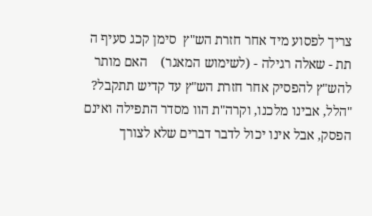צריך לפסוע מיד אחר חזרת הש"ץ  סימן קכג סעיף ה
תת - שאלה רגילה - (לשימוש המאגר)    האם מותר להש"ץ להפסיק אחר חזרת הש"ץ עד קדיש תתקבל?  "הלל, אבינו מלכנו, וקרה"ת הוו מסדר התפילה ואינם הפסק, אבל אינו יכול לדבר דברים שלא לצורך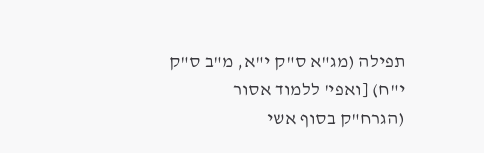תפילה (מג"א ס"ק י"א, מ"ב ס"ק י"ח) [ואפי' ללמוד אסור (הגרח"ק בסוף אשי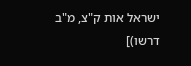ישראל אות ק"צ, מ"ב דרשו)]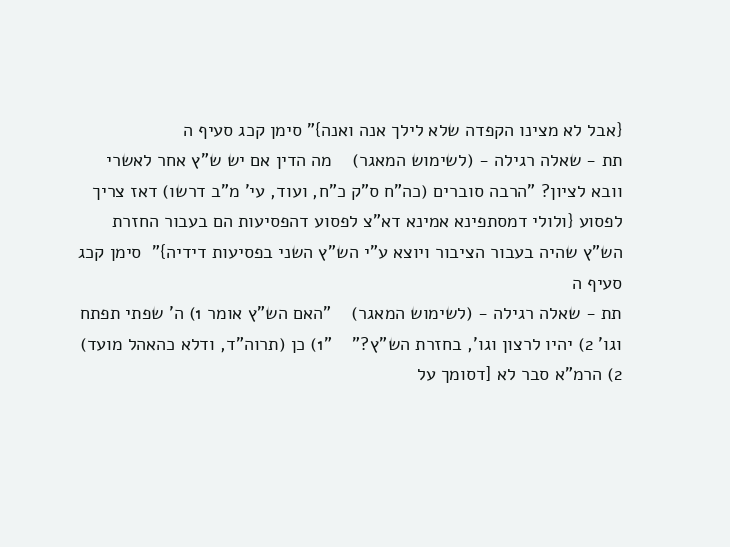{אבל לא מצינו הקפדה שלא לילך אנה ואנה}" סימן קכג סעיף ה
תת - שאלה רגילה - (לשימוש המאגר)    מה הדין אם יש ש"ץ אחר לאשרי וובא לציון? "הרבה סוברים (כה"ח ס"ק כ"ח, ועוד, עי' מ"ב דרשו) דאז צריך לפסוע {ולולי דמסתפינא אמינא דא"צ לפסוע דהפסיעות הם בעבור החזרת הש"ץ שהיה בעבור הציבור ויוצא ע"י הש"ץ השני בפסיעות דידיה}"  סימן קכג סעיף ה
תת - שאלה רגילה - (לשימוש המאגר)    "האם הש"ץ אומר 1) ה' שפתי תפתח וגו' 2) יהיו לרצון וגו', בחזרת הש"ץ?"    "1) כן (תרוה"ד, ודלא כהאהל מועד) 2) הרמ"א סבר לא [דסומך על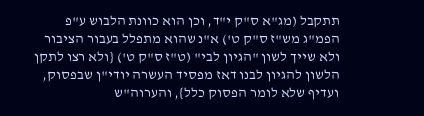תתקבל (מג"א ס"ק י"ד, וכן הוא כוונת הלבוש ע"פ הפמ"ג מש"ז ס"ק ט') א"נ שהוא מתפלל בעבור הציבור ולא שייך לשון "הגיון לבי" (ט"ז ס"ק ט') {ולא רצו לתקן הלשון להגיון לבנו דאז מפסיד העשרה יודי"ן שבפסוק, ועדיף שלא לומר הפסוק כלל}, והערוה"ש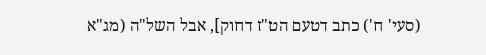(סעי' ח') כתב דטעם הט"ז דחוק], אבל השל"ה (מג"א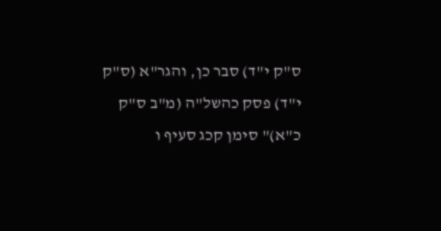ס"ק י"ד) סבר כן, והגר"א (ס"ק י"ד) פסק כהשל"ה (מ"ב ס"ק כ"א)" סימן קכג סעיף ו